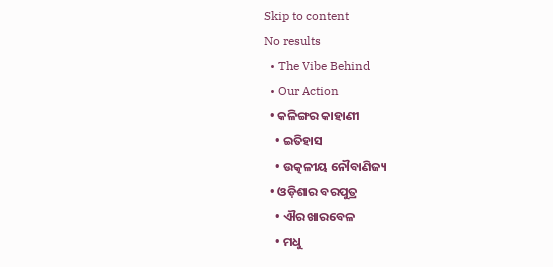Skip to content
No results
  • The Vibe Behind
  • Our Action
  • କଳିଙ୍ଗର କାହାଣୀ
    • ଇତିହାସ
    • ଉତ୍କଳୀୟ ନୌବାଣିଜ୍ୟ
  • ଓଡ଼ିଶାର ବରପୁତ୍ର
    • ଐର ଖାରବେଳ
    • ମଧୁ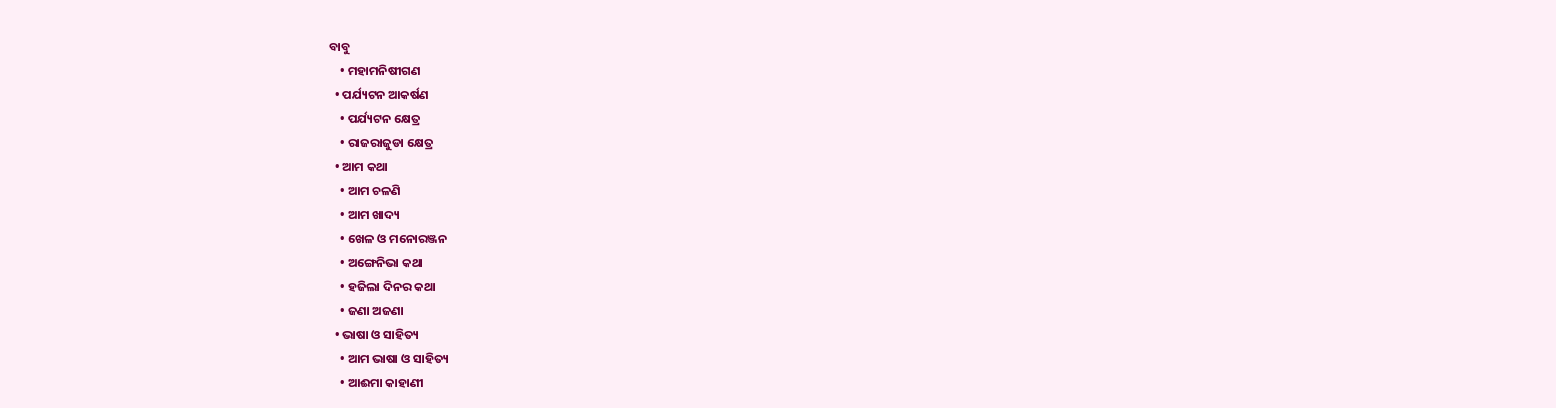ବାବୁ
    • ମହାମନିଷୀଗଣ
  • ପର୍ଯ୍ୟଟନ ଆକର୍ଷଣ
    • ପର୍ଯ୍ୟଟନ କ୍ଷେତ୍ର
    • ରାଜରାଜୁଡା କ୍ଷେତ୍ର
  • ଆମ କଥା
    • ଆମ ଚଳଣି
    • ଆମ ଖାଦ୍ୟ
    • ଖେଳ ଓ ମନୋରଞ୍ଜନ
    • ଅଙ୍ଗେନିଭା କଥା
    • ହଜିଲା ଦିନର କଥା
    • ଜଣା ଅଜଣା
  • ଭାଷା ଓ ସାହିତ୍ୟ
    • ଆମ ଭାଷା ଓ ସାହିତ୍ୟ
    • ଆଈମା କାହାଣୀ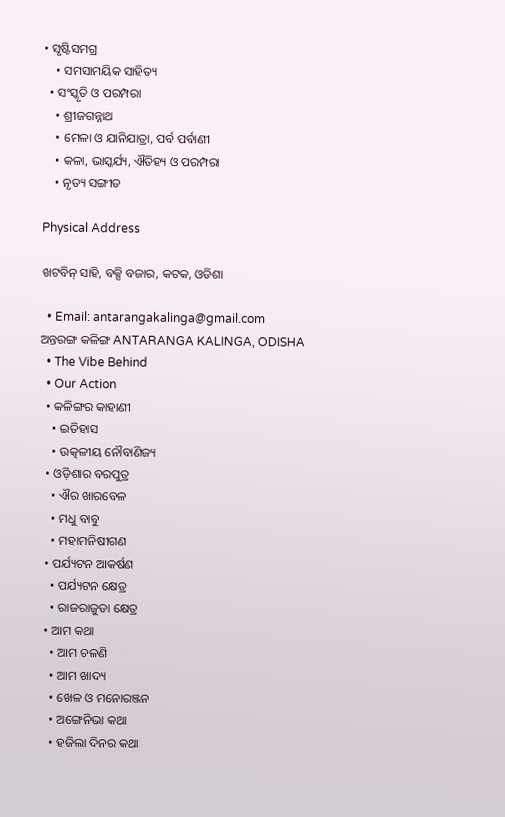• ସୃଷ୍ଟିସମଗ୍ର
    • ସମସାମୟିକ ସାହିତ୍ୟ
  • ସଂସ୍କୃତି ଓ ପରମ୍ପରା
    • ଶ୍ରୀଜଗନ୍ନାଥ
    • ମେଳା ଓ ଯାନିଯାତ୍ରା, ପର୍ବ ପର୍ବାଣୀ
    • କଳା, ଭାସ୍କର୍ଯ୍ୟ, ଐତିହ୍ୟ ଓ ପରମ୍ପରା
    • ନୃତ୍ୟ ସଙ୍ଗୀତ

Physical Address

ଖଟବିନ୍ ସାହି, ବକ୍ସି ବଜାର, କଟକ, ଓଡିଶା

  • Email: antarangakalinga@gmail.com
ଅନ୍ତରଙ୍ଗ କଳିଙ୍ଗ ANTARANGA KALINGA, ODISHA
  • The Vibe Behind
  • Our Action
  • କଳିଙ୍ଗର କାହାଣୀ
    • ଇତିହାସ
    • ଉତ୍କଳୀୟ ନୌବାଣିଜ୍ୟ
  • ଓଡ଼ିଶାର ବରପୁତ୍ର
    • ଐର ଖାରବେଳ
    • ମଧୁ ବାବୁ
    • ମହାମନିଷୀଗଣ
  • ପର୍ଯ୍ୟଟନ ଆକର୍ଷଣ
    • ପର୍ଯ୍ୟଟନ କ୍ଷେତ୍ର
    • ରାଜରାଜୁଡା କ୍ଷେତ୍ର
  • ଆମ କଥା
    • ଆମ ଚଳଣି
    • ଆମ ଖାଦ୍ୟ
    • ଖେଳ ଓ ମନୋରଞ୍ଜନ
    • ଅଙ୍ଗେନିଭା କଥା
    • ହଜିଲା ଦିନର କଥା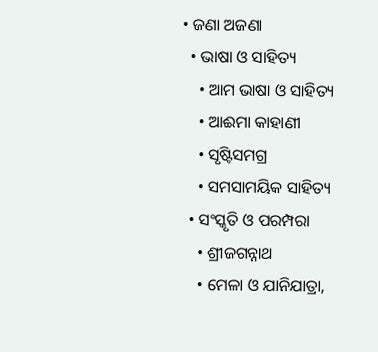• ଜଣା ଅଜଣା
  • ଭାଷା ଓ ସାହିତ୍ୟ
    • ଆମ ଭାଷା ଓ ସାହିତ୍ୟ
    • ଆଈମା କାହାଣୀ
    • ସୃଷ୍ଟିସମଗ୍ର
    • ସମସାମୟିକ ସାହିତ୍ୟ
  • ସଂସ୍କୃତି ଓ ପରମ୍ପରା
    • ଶ୍ରୀଜଗନ୍ନାଥ
    • ମେଳା ଓ ଯାନିଯାତ୍ରା,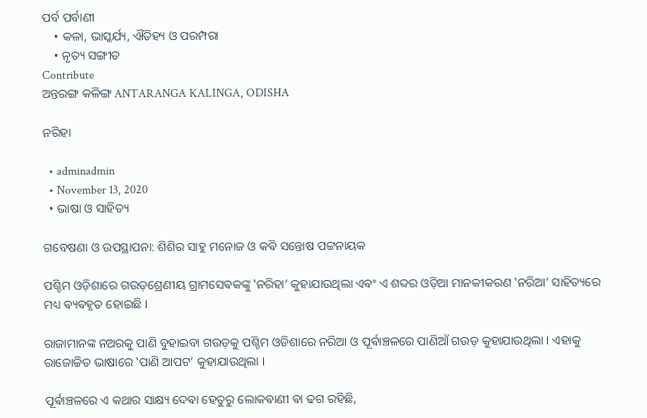ପର୍ବ ପର୍ବାଣୀ
    • କଳା, ଭାସ୍କର୍ଯ୍ୟ, ଐତିହ୍ୟ ଓ ପରମ୍ପରା
    • ନୃତ୍ୟ ସଙ୍ଗୀତ
Contribute
ଅନ୍ତରଙ୍ଗ କଳିଙ୍ଗ ANTARANGA KALINGA, ODISHA

ନରିହା

  • adminadmin
  • November 13, 2020
  • ଭାଷା ଓ ସାହିତ୍ୟ

ଗବେଷଣା ଓ ଉପସ୍ଥାପନା: ଶିଶିର ସାହୁ ମନୋଜ ଓ କଵି ସନ୍ତୋଷ ପଟ୍ଟନାୟକ

ପଶ୍ଚିମ ଓଡ଼ିଶାରେ ଗଉଡ଼ଶ୍ରେଣୀୟ ଗ୍ରାମସେଵକଙ୍କୁ ‛ନରିହା’ କୁହାଯାଉଥିଲା ଏଵଂ ଏ ଶବ୍ଦର ଓଡ଼ିଆ ମାନକୀକରଣ ‛ନରିଆ’ ସାହିତ୍ୟରେ ମଧ୍ୟ ଵ୍ୟଵହୃତ ହୋଇଛି ।

ରାଜାମାନଙ୍କ ନଅରକୁ ପାଣି ବୁହାଇବା ଗଉଡ଼କୁ ପଶ୍ଚିମ ଓଡିଶାରେ ନରିଆ ଓ ପୂର୍ଵାଞ୍ଚଳରେ ପାଣିଆଁ ଗଉଡ଼ କୁହାଯାଉଥିଲା । ଏହାକୁ ରାଜୋଚ୍ଚିତ ଭାଷାରେ ‛ପାଣି ଆପଟ’ କୁହାଯାଉଥିଲା ।

ପୂର୍ଵାଞ୍ଚଳରେ ଏ କଥାର ସାକ୍ଷ୍ୟ ଦେଵା ହେତୁରୁ ଲୋକଵାଣୀ ଵା ଢଗ ରହିଛି,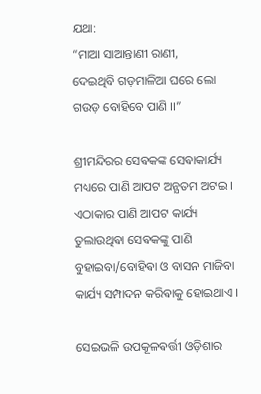ଯଥା:
“ମାଆ ସାଆନ୍ତାଣୀ ରାଣୀ,
ଦେଇଥିବି ଗଡ଼ମାଳିଆ ଘରେ ଲୋ
ଗଉଡ଼ ବୋହିବେ ପାଣି ।।”

ଶ୍ରୀମନ୍ଦିରର ସେଵକଙ୍କ ସେଵାକାର୍ଯ୍ୟ ମଧ୍ୟରେ ପାଣି ଆପଟ ଅନ୍ଯତମ ଅଟଇ । ଏଠାକାର ପାଣି ଆପଟ କାର୍ଯ୍ୟ ତୁଲାଉଥିଵା ସେଵକଙ୍କୁ ପାଣି ବୁହାଇବା/ବୋହିଵା ଓ ବାସନ ମାଜିବା କାର୍ଯ୍ୟ ସମ୍ପାଦନ କରିଵାକୁ ହୋଇଥାଏ ।

ସେଇଭଳି ଉପକୂଳଵର୍ତ୍ତୀ ଓଡ଼ିଶାର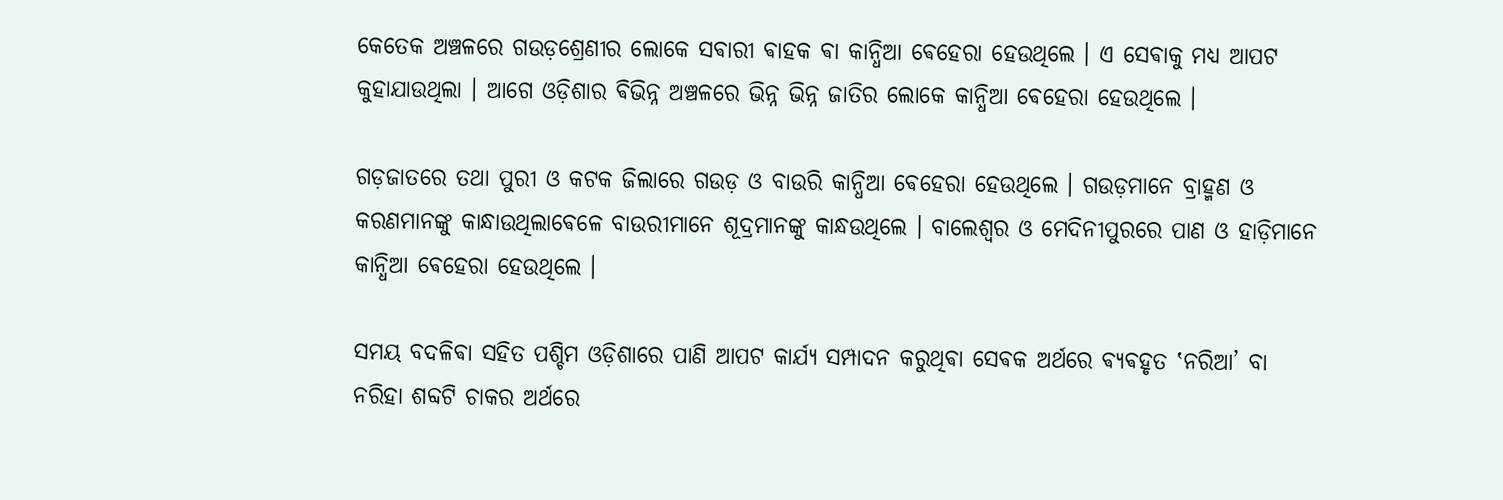କେତେକ ଅଞ୍ଚଳରେ ଗଉଡ଼ଶ୍ରେଣୀର ଲୋକେ ସଵାରୀ ଵାହକ ଵା କାନ୍ଧିଆ ଵେହେରା ହେଉଥିଲେ । ଏ ସେଵାକୁ ମଧ୍ୟ ଆପଟ କୁହାଯାଉଥିଲା । ଆଗେ ଓଡ଼ିଶାର ଵିଭିନ୍ନ ଅଞ୍ଚଳରେ ଭିନ୍ନ ଭିନ୍ନ ଜାତିର ଲୋକେ କାନ୍ଧିଆ ଵେହେରା ହେଉଥିଲେ ।

ଗଡ଼ଜାତରେ ତଥା ପୁରୀ ଓ କଟକ ଜିଲାରେ ଗଉଡ଼ ଓ ବାଉରି କାନ୍ଧିଆ ଵେହେରା ହେଉଥିଲେ । ଗଉଡ଼ମାନେ ବ୍ରାହ୍ମଣ ଓ କରଣମାନଙ୍କୁ କାନ୍ଧାଉଥିଲାଵେଳେ ବାଉରୀମାନେ ଶୂଦ୍ରମାନଙ୍କୁ କାନ୍ଧଉଥିଲେ । ବାଲେଶ୍ବର ଓ ମେଦିନୀପୁରରେ ପାଣ ଓ ହାଡ଼ିମାନେ କାନ୍ଧିଆ ଵେହେରା ହେଉଥିଲେ ।

ସମୟ ବଦଳିଵା ସହିତ ପଶ୍ଚିମ ଓଡ଼ିଶାରେ ପାଣି ଆପଟ କାର୍ଯ୍ୟ ସମ୍ପାଦନ କରୁଥିଵା ସେଵକ ଅର୍ଥରେ ଵ୍ୟଵହୃତ ‛ନରିଆ’ ବା ନରିହା ଶବ୍ଦଟି ଚାକର ଅର୍ଥରେ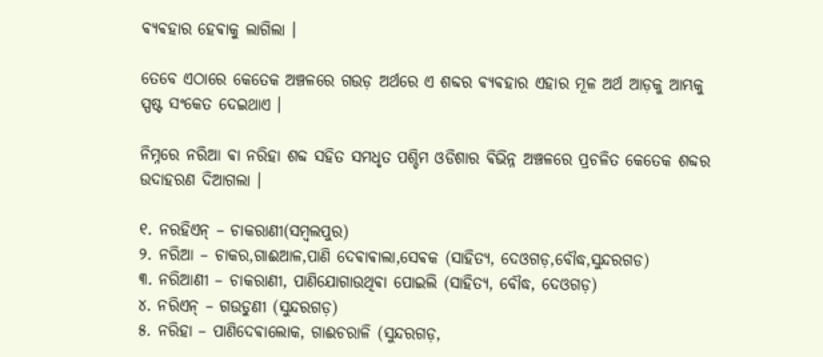ଵ୍ୟଵହାର ହେଵାକୁ ଲାଗିଲା ।

ତେବେ ଏଠାରେ କେତେକ ଅଞ୍ଚଳରେ ଗଉଡ଼ ଅର୍ଥରେ ଏ ଶବ୍ଦର ଵ୍ୟଵହାର ଏହାର ମୂଳ ଅର୍ଥ ଆଡ଼କୁ ଆମ୍ଭକୁ ସ୍ପଷ୍ଟ ସଂକେତ ଦେଇଥାଏ ।

ନିମ୍ନରେ ନରିଆ ଵା ନରିହା ଶବ୍ଦ ସହିତ ସମଧୃତ ପଶ୍ଚିମ ଓଡିଶାର ଵିଭିନ୍ନ ଅଞ୍ଚଳରେ ପ୍ରଚଳିତ କେତେକ ଶବ୍ଦର ଉଦାହରଣ ଦିଆଗଲା ।

୧. ନରହିଏନ୍ – ଚାକରାଣୀ(ସମ୍ବଲପୁର)
୨. ନରିଆ – ଚାକର,ଗାଈଆଳ,ପାଣି ଦେଵାଵାଲା,ସେଵକ (ସାହିତ୍ୟ, ଦେଓଗଡ଼,ବୌଦ୍ଧ,ସୁନ୍ଦରଗଡ)
୩. ନରିଆଣୀ – ଚାକରାଣୀ, ପାଣିଯୋଗାଉଥିଵା ପୋଇଲି (ସାହିତ୍ୟ, ବୌଦ୍ଧ, ଦେଓଗଡ଼)
୪. ନରିଏନ୍ – ଗଉଡୁଣୀ (ସୁନ୍ଦରଗଡ଼)
୫. ନରିହା – ପାଣିଦେଵାଲୋକ, ଗାଈଚରାଳି (ସୁନ୍ଦରଗଡ଼,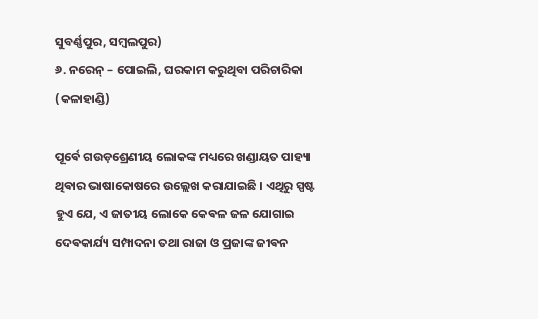ସୁବର୍ଣ୍ଣପୁର, ସମ୍ବଲପୁର)
୬. ନରେନ୍ – ପୋଇଲି, ଘରକାମ କରୁଥିବା ପରିଚାରିକା (କଳାହାଣ୍ଡି)

ପୂର୍ଵେ ଗଉଡ଼ଶ୍ରେଣୀୟ ଲୋକଙ୍କ ମଧ୍ୟରେ ଖଣ୍ଡାୟତ ପାହ୍ୟା ଥିଵାର ଭାଷାକୋଷରେ ଉଲ୍ଲେଖ କରାଯାଇଛି । ଏଥିରୁ ସ୍ପଷ୍ଟ ହୁଏ ଯେ, ଏ ଜାତୀୟ ଲୋକେ କେଵଳ ଜଳ ଯୋଗାଇ ଦେଵକାର୍ଯ୍ୟ ସମ୍ପାଦନା ତଥା ରାଜା ଓ ପ୍ରଜାଙ୍କ ଜୀଵନ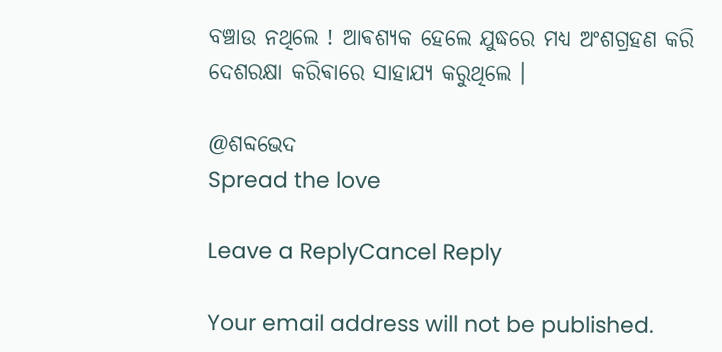ବଞ୍ଚାଉ ନଥିଲେ ! ଆଵଶ୍ୟକ ହେଲେ ଯୁଦ୍ଧରେ ମଧ୍ୟ ଅଂଶଗ୍ରହଣ କରି ଦେଶରକ୍ଷା କରିଵାରେ ସାହାଯ୍ୟ କରୁଥିଲେ ।

@ଶବ୍ଦଭେଦ
Spread the love

Leave a ReplyCancel Reply

Your email address will not be published.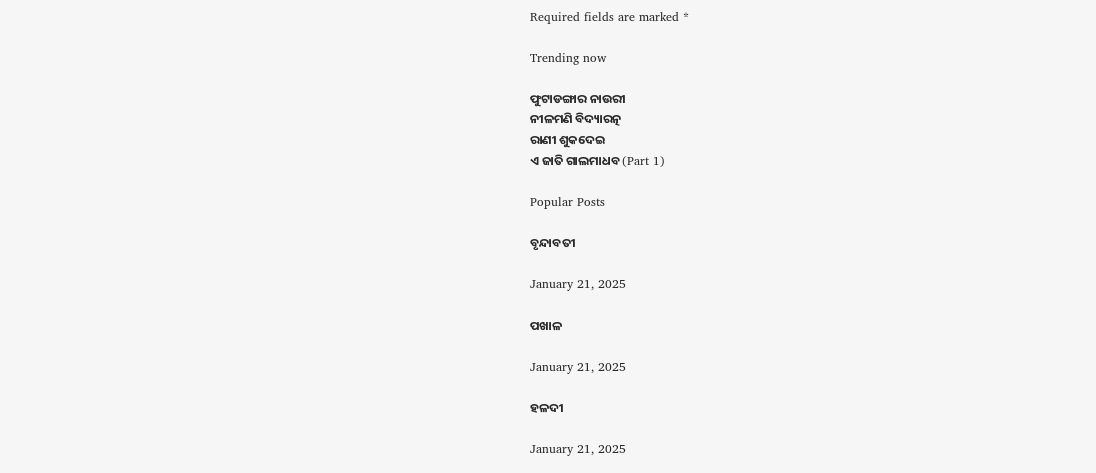Required fields are marked *

Trending now

ଫୁଟାଡଙ୍ଗାର ନାଉରୀ
ନୀଳମଣି ବିଦ୍ୟାରତ୍ନ
ରାଣୀ ଶୁକଦେଇ
ଏ ଜାତି ଗାଲମାଧବ (Part 1)

Popular Posts

ବୃନ୍ଦାବତୀ

January 21, 2025

ପଖାଳ

January 21, 2025

ହଳଦୀ

January 21, 2025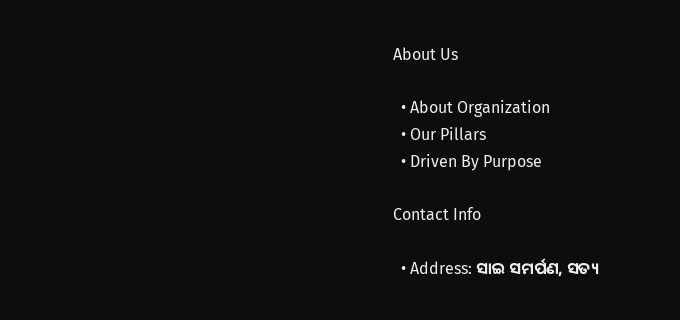About Us

  • About Organization
  • Our Pillars
  • Driven By Purpose

Contact Info

  • Address: ସାଇ ସମର୍ପଣ, ସତ୍ୟ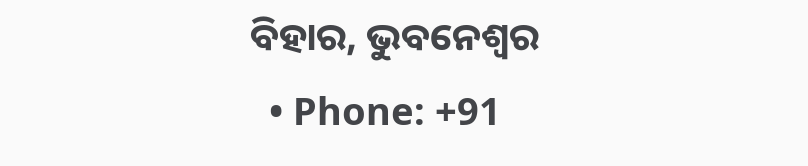ବିହାର, ଭୁବନେଶ୍ୱର
  • Phone: +91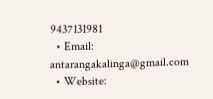9437131981
  • Email: antarangakalinga@gmail.com
  • Website: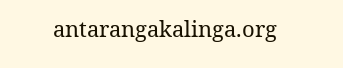antarangakalinga.org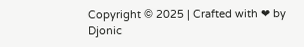Copyright © 2025 | Crafted with ❤ by Djonic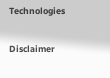Technologies

Disclaimer